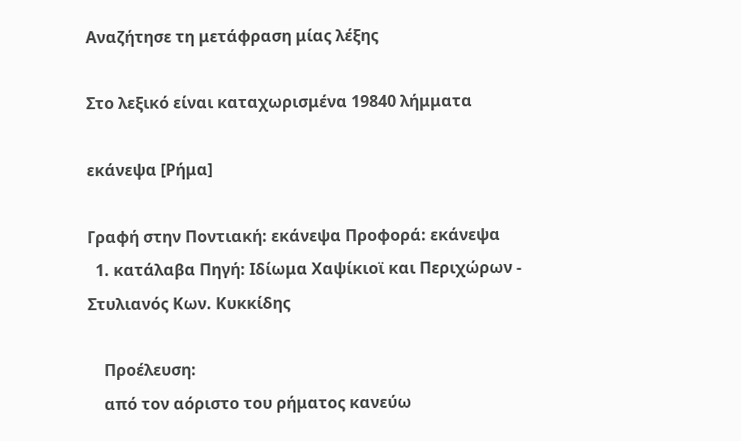Αναζήτησε τη μετάφραση μίας λέξης

Στο λεξικό είναι καταχωρισμένα 19840 λήμματα

εκάνεψα [Ρήμα]

Γραφή στην Ποντιακή: εκάνεψα Προφορά: εκάνεψα
  1. κατάλαβα Πηγή: Ιδίωμα Χαψίκιοϊ και Περιχώρων - Στυλιανός Κων. Κυκκίδης

    Προέλευση:
    από τον αόριστο του ρήματος κανεύω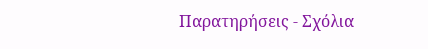Παρατηρήσεις - Σχόλια